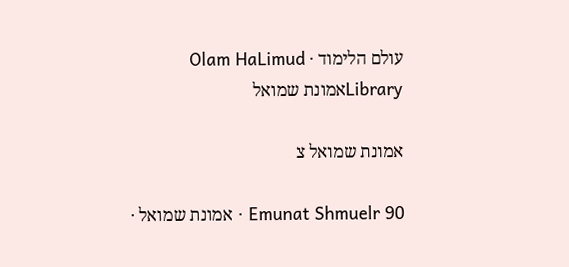עולם הלימוד · Olam HaLimud
Libraryאמונת שמואל

אמונת שמואל צ

Emunat Shmuelr 90 · אמונת שמואל ·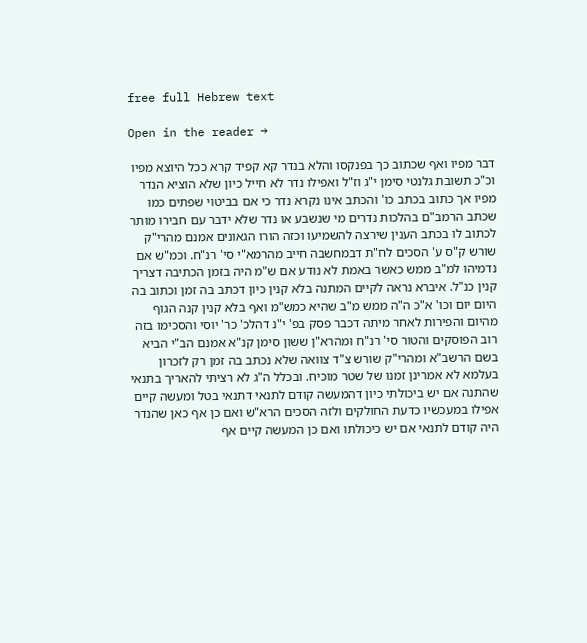free full Hebrew text

Open in the reader →

דבר מפיו ואף שכתוב כך בפנקסו והלא בנדר קא קפיד קרא ככל היוצא מפיו וכ"כ תשובת גלנטי סימן י"ג וז"ל ואפילו נדר לא חייל כיון שלא הוציא הנדר מפיו אך כתוב בכתב כו' והכתב אינו נקרא נדר כי אם בביטוי שפתים כמו שכתב הרמב"ם בהלכות נדרים מי שנשבע או נדר שלא ידבר עם חבירו מותר לכתוב לו בכתב הענין שירצה להשמיעו וכזה הורו הגאונים אמנם מהרי"ק שורש ק"ס ע' הסכים לח"ת דבמחשבה חייב מהרמא"י סי' רנ"ח. וכמ"ש אם נדמיהו למ"ב ממש כאשר באמת לא נודע אם ש"מ היה בזמן הכתיבה דצריך קנין כנ"ל. איברא נראה לקיים המתנה בלא קנין כיון דכתב בה זמן וכתוב בה היום יום וכו' א"כ ה"ה ממש מ"ב שהיא כמש"מ ואף בלא קנין קנה הגוף מהיום והפירות לאחר מיתה דכבר פסק בפ' י"נ דהלכ' כר' יוסי והסכימו בזה רוב הפוסקים והטור סי' רנ"ח ומהרא"ן ששון סימן קנ"א אמנם הב"י הביא בשם הרשב"א ומהרי"ק שורש צ"ד צוואה שלא נכתב בה זמן רק לזכרון בעלמא לא אמרינן זמנו של שטר מוכיח. ובכלל ה"ג לא רציתי להאריך בתנאי שהתנה אם יש ביכולתי כיון דהמעשה קודם לתנאי דתנאי בטל ומעשה קיים אפילו במעכשיו כדעת החולקים ולזה הסכים הרא"ש ואם כן אף כאן שהנדר היה קודם לתנאי אם יש כיכולתו ואם כן המעשה קיים אף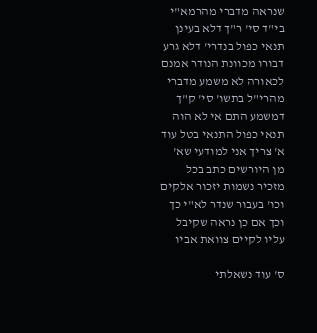שנראה מדברי מהרמא"י בי"ד סי' ר"ך דלא בעינן תנאי כפול בנדרי' דלא גרע דבורו מכוונת הנודר אמנם לכאורה לא משמע מדברי מהרי"ל בתשו' סי' ק"ך דמשמע התם אי לא הוה תנאי כפול התנאי בטל עוד א' צריך אני למודעי שא' מן היורשים כתב בכל מזכיר נשמות יזכור אלקים וכו' בעבור שנדר לא"י כך וכך אם כן נראה שקיבל עליו לקיים צוואת אביו

ס' עוד נשאלתי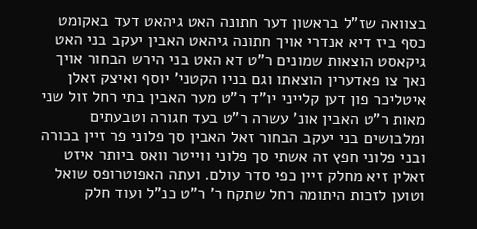בצוואה שז"ל בראשון דער חתונה האט גיהאט דעד באקומט כסף ביז דיא אנדרי אויך חתונה גיהאט האבין יעקב בני האט גיקאסט הוצאות שמונים ר"ט דא האט בני הירש הבחור אויך נאך צו פאדערין הוצאתו וגם בניו הקטני' יוסף ואיצק זאלן איטליכר פון דען קלייני יו"ד ר"ט מער האבין בתי רחל זול שני מאות ר"ט האבין אונ' עשרה ר"ט בעד חגורה וטבעתים ומלבושים בני יעקב הבחור זאל האבין סך פלוני פר זיין בכורה ובני פלוני חפץ זה אשתי סך פלוני ווייטר וואס ביותר איזט זאלין זיא מחלק זיין כפי סדר עולם. ועתה האפוטרופס שואל וטוען לזכות היתומה רחל שתקח ר' ר"ט כנ"ל ועוד חלק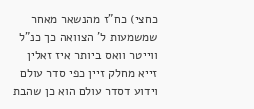כחצי) כח"ז מהנשאר מאחר שמשמעות ל' הצוואה כך כנ"ל ווייטר וואס ביותר איז זאלין זייא מחלק זיין כפי סדר עולם וידוע דסדר עולם הוא כן שהבת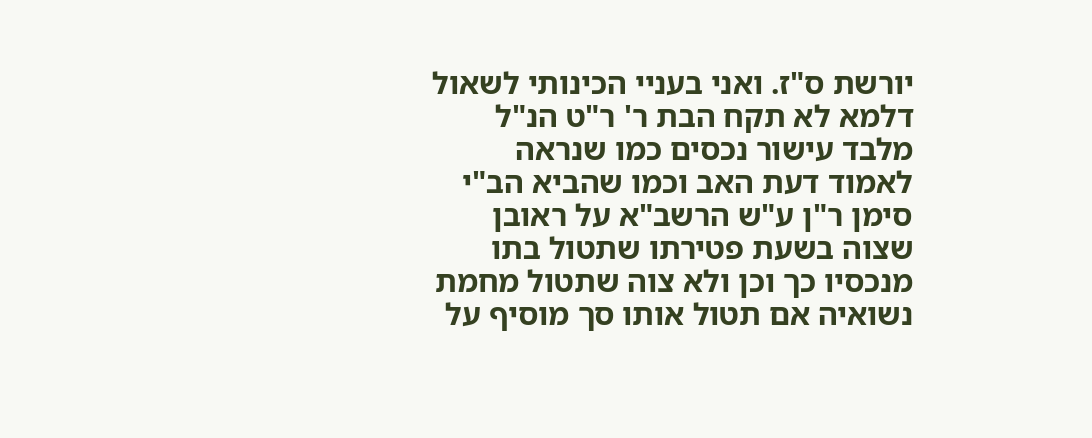יורשת ס"ז. ואני בעניי הכינותי לשאול דלמא לא תקח הבת ר' ר"ט הנ"ל מלבד עישור נכסים כמו שנראה לאמוד דעת האב וכמו שהביא הב"י סימן ר"ן ע"ש הרשב"א על ראובן שצוה בשעת פטירתו שתטול בתו מנכסיו כך וכן ולא צוה שתטול מחמת נשואיה אם תטול אותו סך מוסיף על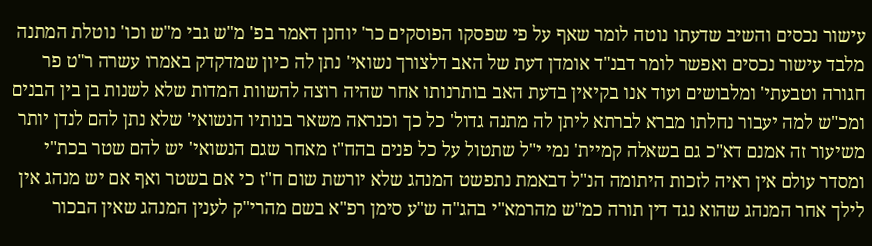עישור נכסים והשיב שדעתו נוטה לומר שאף על פי שפסקו הפוסקים כר' יוחנן דאמר בפ' מ"ש גבי מ"ש וכו' נוטלת המתנה מלבד עישור נכסים ואפשר לומר דבנ"ד אומדן דעת של האב דלצורך נשואי' נתן לה כיון שמדקדק באמרו עשרה ר"ט פר חגורה וטבעתי' ומלבושים ועוד אנו בקיאין בדעת האב בותרנותו אחר שהיה רוצה להשוות המדות שלא לשנות בן בין הבנים ומכ"ש למה יעבור נחלתו מברא לברתא ליתן לה מתנה גדול' כל כך וכנראה משאר בנותיו הנשואי' שלא נתן להם לנדן יותר משיעור זה אמנם דא"כ גם בשאלה קמיית' נמי י"ל שתטול על כל פנים בהח"ז מאחר שגם הנשואי' יש להם שטר בכת"י ומסדר עולם אין ראיה לזכות היתומה הנ"ל דבאמת נתפשט המנהג שלא יורשת שום ח"ז כי אם בשטר ואף אם יש מנהג אין לילך אחר המנהג שהוא נגד דין תורה כמ"ש מהרמא"י בהג"ה ש"ע סימן רפ"א בשם מהרי"ק לענין המנהג שאין הבכור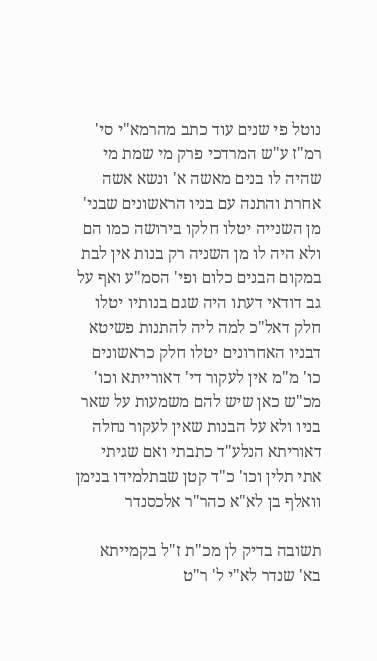נוטל פי שנים עוד כתב מהרמא"י סי' רמ"ז ע"ש המרדכי פרק מי שמת מי שהיה לו בנים מאשה א' ונשא אשה אחרת והתנה עם בניו הראשונים שבני' מן השנייה יטלו חלקו בירושה כמו הם ולא היה לו מן השניה רק בנות אין לבת במקום הבנים כלום ופי' הסמ"ע ואף על גב דודאי דעתו היה שגם בנותיו יטלו חלק דאל"כ למה ליה להתנות פשיטא דבניו האחרונים יטלו חלק כראשונים כו' מ"מ אין לעקור די' דאורייתא וכו' מכ"ש כאן שיש להם משמעות על שאר בניו ולא על הבנות שאין לעקור נחלה דאוריתא הנלע"ד כתבתי ואם שגיתי אתי תלין וכו' כ"ד קטן שבתלמידו בנימן וואלף בן לא"א כהר"ר אלכסנדר

תשובה בדיק לן מכ"ת ז"ל בקמייתא בא' שנדר לא"י ל' ר"ט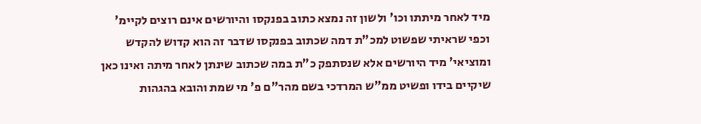מיד לאחר מיתתו וכו' ולשון זה נמצא כתוב בפנקסו והיורשים אינם רוצים לקיימ' וכפי שראיתי שפשוט למכ"ת דמה שכתוב בפנקסו שדבר זה הוא קדוש להקדש ומוציאי' מיד היורשים אלא שנסתפק כ"ת במה שכתוב שינתן לאחר מיתה ואינו כאן שיקיים בידו ופשיט ממ"ש המרדכי בשם מהר"ם פ' מי שמת והובא בהגהות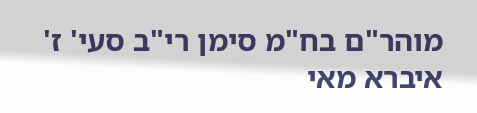מוהר"ם בח"מ סימן רי"ב סעי' ז' איברא מאי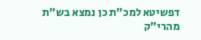דפשיטא למכ"ת כן נמצא בש"ת מהרי"ק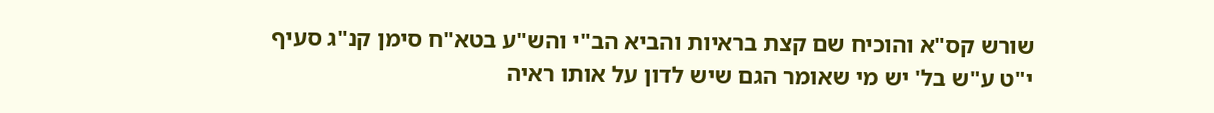שורש קס"א והוכיח שם קצת בראיות והביא הב"י והש"ע בטא"ח סימן קנ"ג סעיף י"ט ע"ש בל' יש מי שאומר הגם שיש לדון על אותו ראיה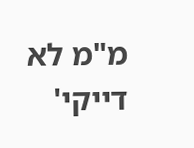מ"מ לא דייקי'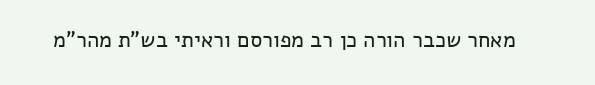מאחר שכבר הורה כן רב מפורסם וראיתי בש"ת מהר"מ